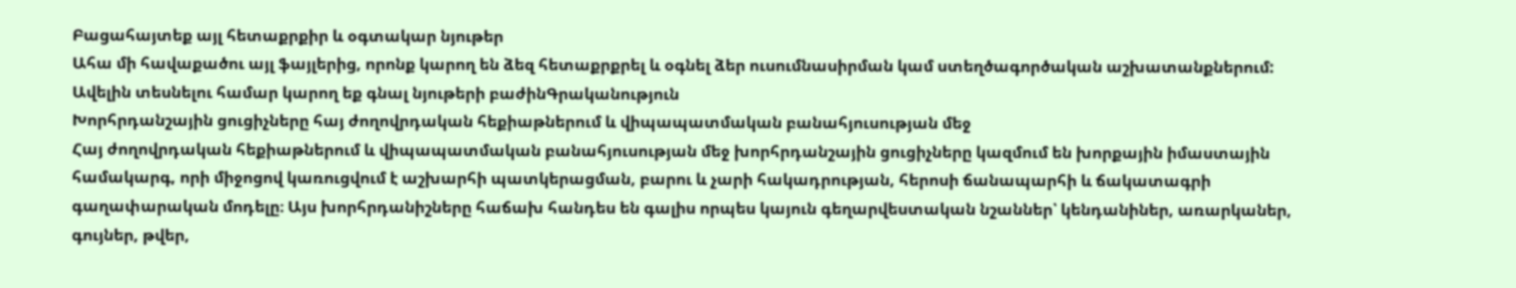Բացահայտեք այլ հետաքրքիր և օգտակար նյութեր
Ահա մի հավաքածու այլ ֆայլերից, որոնք կարող են ձեզ հետաքրքրել և օգնել ձեր ուսումնասիրման կամ ստեղծագործական աշխատանքներում: Ավելին տեսնելու համար կարող եք գնալ նյութերի բաժինԳրականություն
Խորհրդանշային ցուցիչները հայ ժողովրդական հեքիաթներում և վիպապատմական բանահյուսության մեջ
Հայ ժողովրդական հեքիաթներում և վիպապատմական բանահյուսության մեջ խորհրդանշային ցուցիչները կազմում են խորքային իմաստային համակարգ, որի միջոցով կառուցվում է աշխարհի պատկերացման, բարու և չարի հակադրության, հերոսի ճանապարհի և ճակատագրի գաղափարական մոդելը։ Այս խորհրդանիշները հաճախ հանդես են գալիս որպես կայուն գեղարվեստական նշաններ՝ կենդանիներ, առարկաներ, գույներ, թվեր,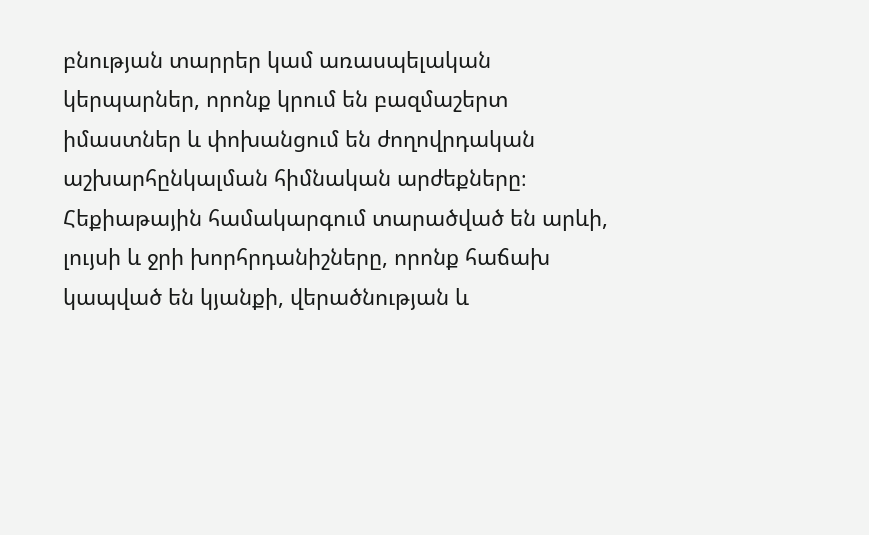բնության տարրեր կամ առասպելական կերպարներ, որոնք կրում են բազմաշերտ իմաստներ և փոխանցում են ժողովրդական աշխարհընկալման հիմնական արժեքները։ Հեքիաթային համակարգում տարածված են արևի, լույսի և ջրի խորհրդանիշները, որոնք հաճախ կապված են կյանքի, վերածնության և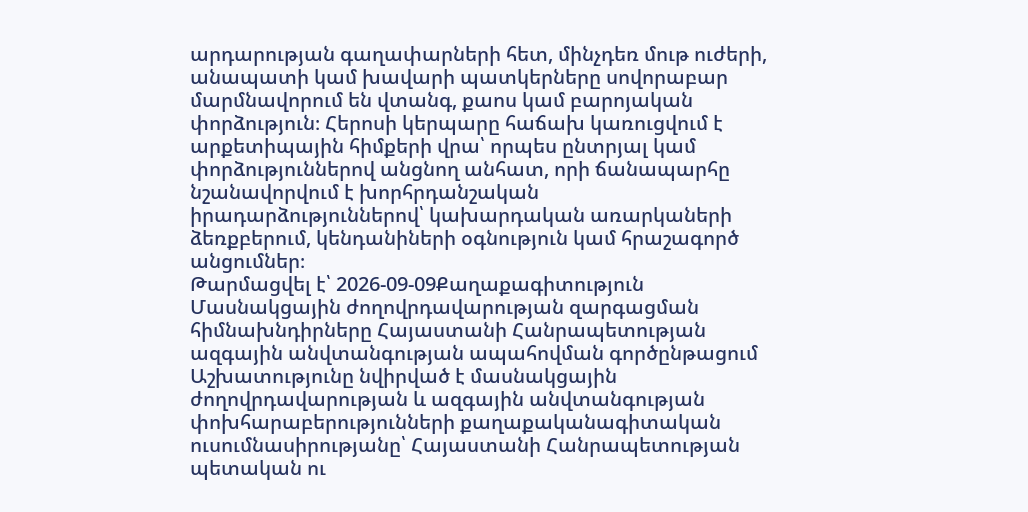արդարության գաղափարների հետ, մինչդեռ մութ ուժերի, անապատի կամ խավարի պատկերները սովորաբար մարմնավորում են վտանգ, քաոս կամ բարոյական փորձություն։ Հերոսի կերպարը հաճախ կառուցվում է արքետիպային հիմքերի վրա՝ որպես ընտրյալ կամ փորձություններով անցնող անհատ, որի ճանապարհը նշանավորվում է խորհրդանշական իրադարձություններով՝ կախարդական առարկաների ձեռքբերում, կենդանիների օգնություն կամ հրաշագործ անցումներ։
Թարմացվել է՝ 2026-09-09Քաղաքագիտություն
Մասնակցային ժողովրդավարության զարգացման հիմնախնդիրները Հայաստանի Հանրապետության ազգային անվտանգության ապահովման գործընթացում
Աշխատությունը նվիրված է մասնակցային ժողովրդավարության և ազգային անվտանգության փոխհարաբերությունների քաղաքականագիտական ուսումնասիրությանը՝ Հայաստանի Հանրապետության պետական ու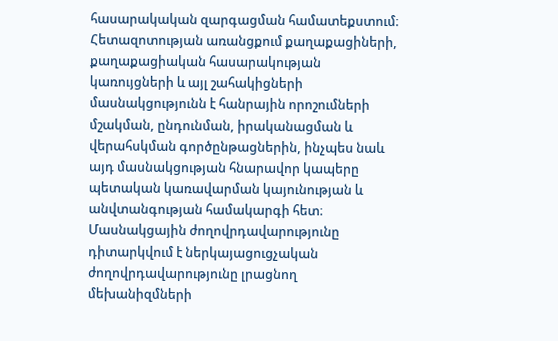հասարակական զարգացման համատեքստում։ Հետազոտության առանցքում քաղաքացիների, քաղաքացիական հասարակության կառույցների և այլ շահակիցների մասնակցությունն է հանրային որոշումների մշակման, ընդունման, իրականացման և վերահսկման գործընթացներին, ինչպես նաև այդ մասնակցության հնարավոր կապերը պետական կառավարման կայունության և անվտանգության համակարգի հետ։ Մասնակցային ժողովրդավարությունը դիտարկվում է ներկայացուցչական ժողովրդավարությունը լրացնող մեխանիզմների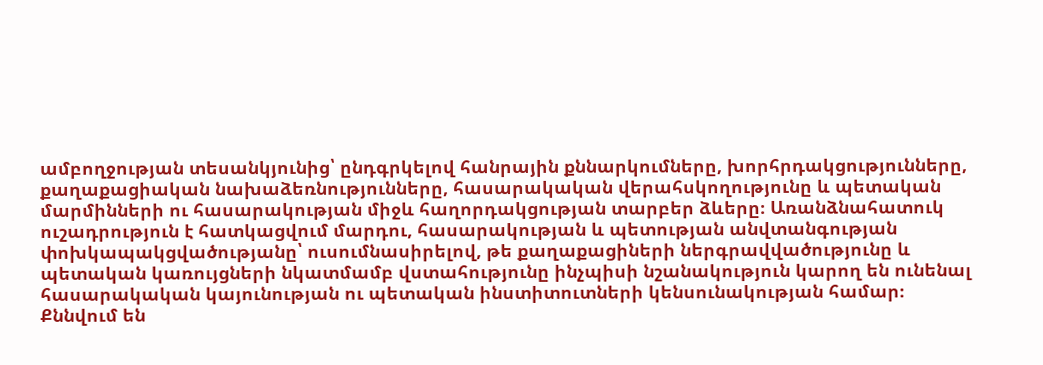ամբողջության տեսանկյունից՝ ընդգրկելով հանրային քննարկումները, խորհրդակցությունները, քաղաքացիական նախաձեռնությունները, հասարակական վերահսկողությունը և պետական մարմինների ու հասարակության միջև հաղորդակցության տարբեր ձևերը։ Առանձնահատուկ ուշադրություն է հատկացվում մարդու, հասարակության և պետության անվտանգության փոխկապակցվածությանը՝ ուսումնասիրելով, թե քաղաքացիների ներգրավվածությունը և պետական կառույցների նկատմամբ վստահությունը ինչպիսի նշանակություն կարող են ունենալ հասարակական կայունության ու պետական ինստիտուտների կենսունակության համար։ Քննվում են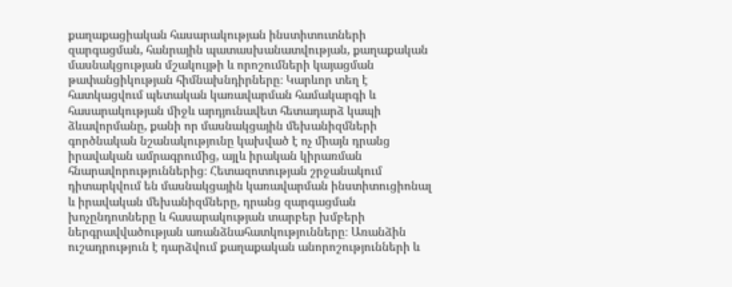քաղաքացիական հասարակության ինստիտուտների զարգացման, հանրային պատասխանատվության, քաղաքական մասնակցության մշակույթի և որոշումների կայացման թափանցիկության հիմնախնդիրները։ Կարևոր տեղ է հատկացվում պետական կառավարման համակարգի և հասարակության միջև արդյունավետ հետադարձ կապի ձևավորմանը, քանի որ մասնակցային մեխանիզմների գործնական նշանակությունը կախված է ոչ միայն դրանց իրավական ամրագրումից, այլև իրական կիրառման հնարավորություններից։ Հետազոտության շրջանակում դիտարկվում են մասնակցային կառավարման ինստիտուցիոնալ և իրավական մեխանիզմները, դրանց զարգացման խոչընդոտները և հասարակության տարբեր խմբերի ներգրավվածության առանձնահատկությունները։ Առանձին ուշադրություն է դարձվում քաղաքական անորոշությունների և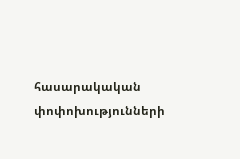հասարակական փոփոխությունների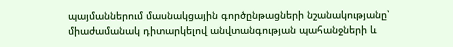պայմաններում մասնակցային գործընթացների նշանակությանը՝ միաժամանակ դիտարկելով անվտանգության պահանջների և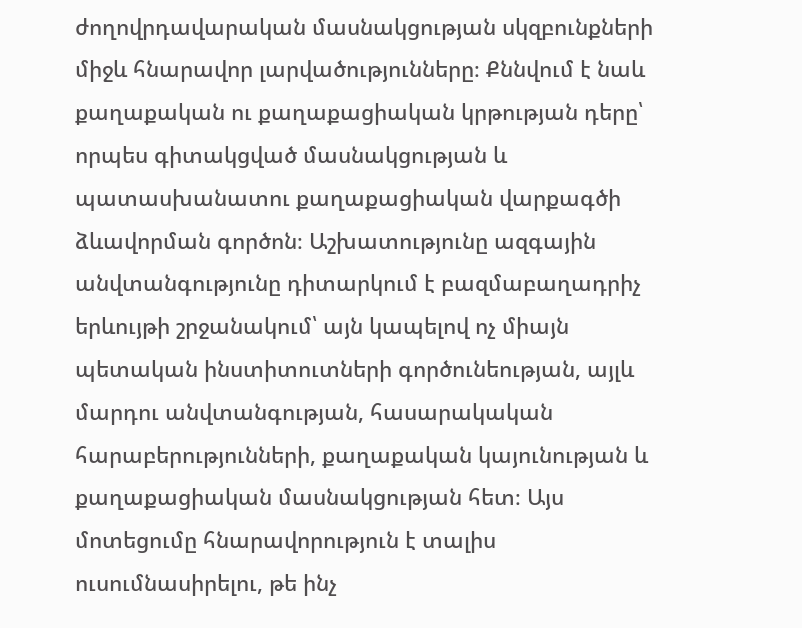ժողովրդավարական մասնակցության սկզբունքների միջև հնարավոր լարվածությունները։ Քննվում է նաև քաղաքական ու քաղաքացիական կրթության դերը՝ որպես գիտակցված մասնակցության և պատասխանատու քաղաքացիական վարքագծի ձևավորման գործոն։ Աշխատությունը ազգային անվտանգությունը դիտարկում է բազմաբաղադրիչ երևույթի շրջանակում՝ այն կապելով ոչ միայն պետական ինստիտուտների գործունեության, այլև մարդու անվտանգության, հասարակական հարաբերությունների, քաղաքական կայունության և քաղաքացիական մասնակցության հետ։ Այս մոտեցումը հնարավորություն է տալիս ուսումնասիրելու, թե ինչ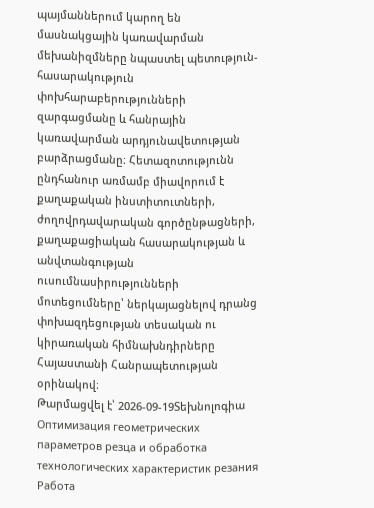պայմաններում կարող են մասնակցային կառավարման մեխանիզմները նպաստել պետություն-հասարակություն փոխհարաբերությունների զարգացմանը և հանրային կառավարման արդյունավետության բարձրացմանը։ Հետազոտությունն ընդհանուր առմամբ միավորում է քաղաքական ինստիտուտների, ժողովրդավարական գործընթացների, քաղաքացիական հասարակության և անվտանգության ուսումնասիրությունների մոտեցումները՝ ներկայացնելով դրանց փոխազդեցության տեսական ու կիրառական հիմնախնդիրները Հայաստանի Հանրապետության օրինակով։
Թարմացվել է՝ 2026-09-19Տեխնոլոգիա
Оптимизация геометрических параметров резца и обработка технологических характеристик резания
Работа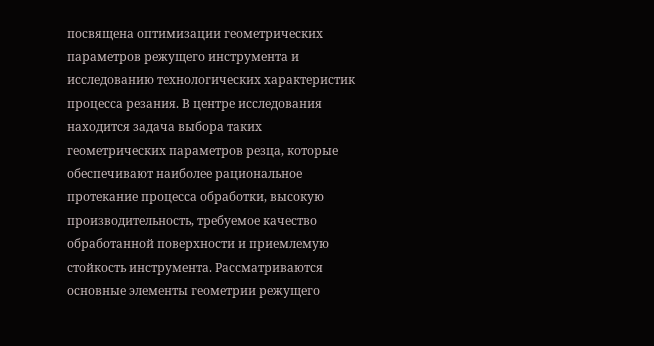посвящена оптимизации геометрических параметров режущего инструмента и исследованию технологических характеристик процесса резания. В центре исследования находится задача выбора таких геометрических параметров резца, которые обеспечивают наиболее рациональное протекание процесса обработки, высокую производительность, требуемое качество обработанной поверхности и приемлемую стойкость инструмента. Рассматриваются основные элементы геометрии режущего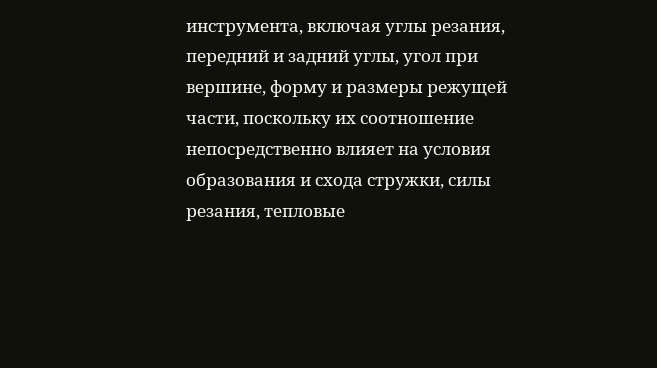инструмента, включая углы резания, передний и задний углы, угол при вершине, форму и размеры режущей части, поскольку их соотношение непосредственно влияет на условия образования и схода стружки, силы резания, тепловые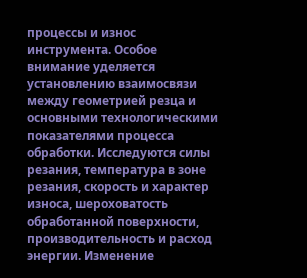процессы и износ инструмента. Особое внимание уделяется установлению взаимосвязи между геометрией резца и основными технологическими показателями процесса обработки. Исследуются силы резания, температура в зоне резания, скорость и характер износа, шероховатость обработанной поверхности, производительность и расход энергии. Изменение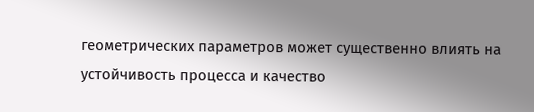геометрических параметров может существенно влиять на устойчивость процесса и качество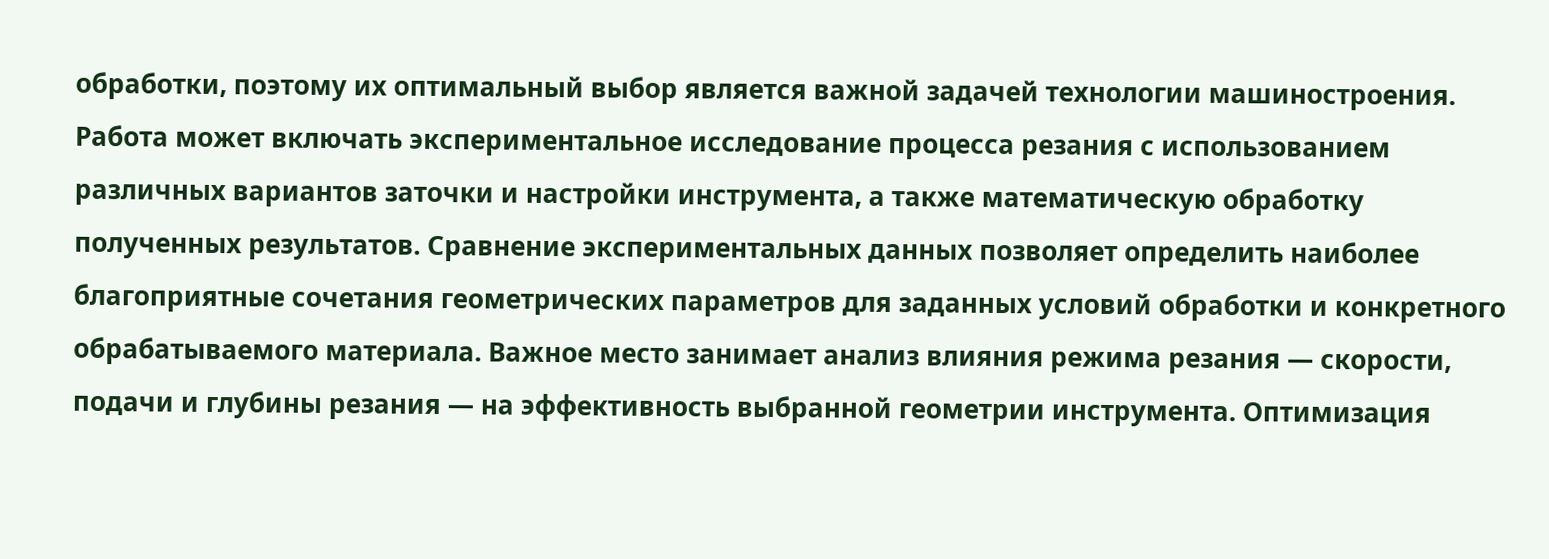обработки, поэтому их оптимальный выбор является важной задачей технологии машиностроения. Работа может включать экспериментальное исследование процесса резания с использованием различных вариантов заточки и настройки инструмента, а также математическую обработку полученных результатов. Сравнение экспериментальных данных позволяет определить наиболее благоприятные сочетания геометрических параметров для заданных условий обработки и конкретного обрабатываемого материала. Важное место занимает анализ влияния режима резания — скорости, подачи и глубины резания — на эффективность выбранной геометрии инструмента. Оптимизация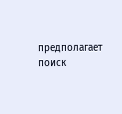предполагает поиск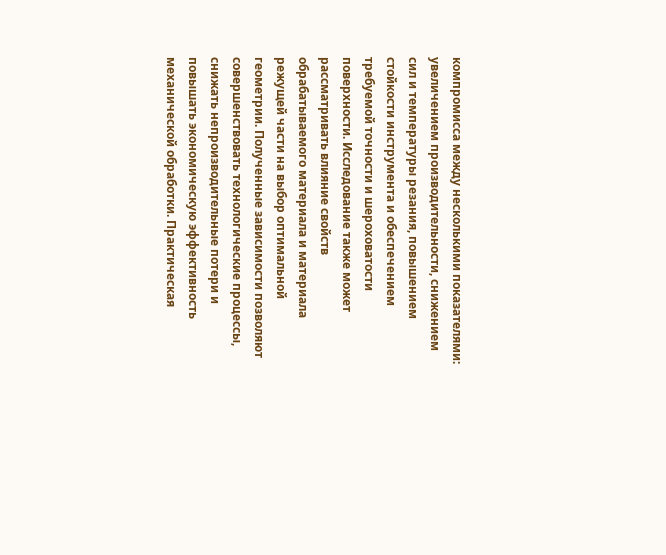компромисса между несколькими показателями: увеличением производительности, снижением сил и температуры резания, повышением стойкости инструмента и обеспечением требуемой точности и шероховатости поверхности. Исследование также может рассматривать влияние свойств обрабатываемого материала и материала режущей части на выбор оптимальной геометрии. Полученные зависимости позволяют совершенствовать технологические процессы, снижать непроизводительные потери и повышать экономическую эффективность механической обработки. Практическая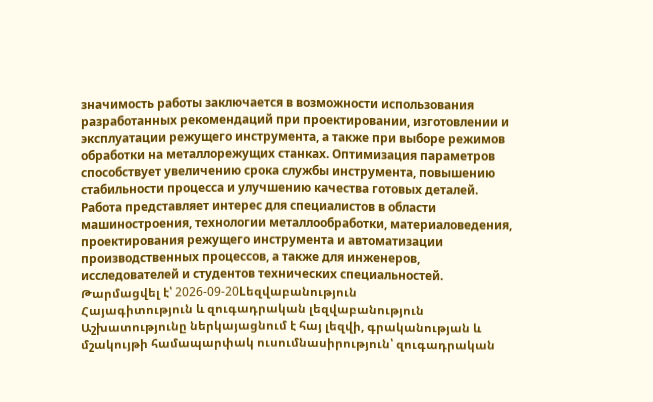значимость работы заключается в возможности использования разработанных рекомендаций при проектировании, изготовлении и эксплуатации режущего инструмента, а также при выборе режимов обработки на металлорежущих станках. Оптимизация параметров способствует увеличению срока службы инструмента, повышению стабильности процесса и улучшению качества готовых деталей. Работа представляет интерес для специалистов в области машиностроения, технологии металлообработки, материаловедения, проектирования режущего инструмента и автоматизации производственных процессов, а также для инженеров, исследователей и студентов технических специальностей.
Թարմացվել է՝ 2026-09-20Lեզվաբանություն
Հայագիտություն և զուգադրական լեզվաբանություն
Աշխատությունը ներկայացնում է հայ լեզվի, գրականության և մշակույթի համապարփակ ուսումնասիրություն՝ զուգադրական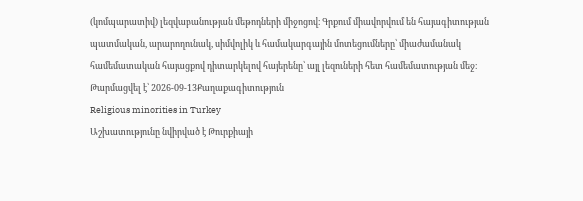(կոմպարատիվ) լեզվաբանության մեթոդների միջոցով։ Գրքում միավորվում են հայագիտության պատմական, արարողունակ, սիմվոլիկ և համակարգային մոտեցումները՝ միաժամանակ համեմատական հայացքով դիտարկելով հայերենը՝ այլ լեզուների հետ համեմատության մեջ։
Թարմացվել է՝ 2026-09-13Քաղաքագիտություն
Religious minorities in Turkey
Աշխատությունը նվիրված է Թուրքիայի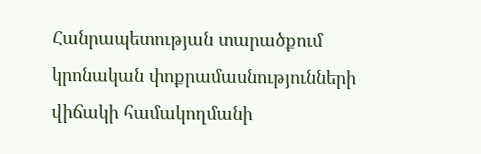Հանրապետության տարածքում կրոնական փոքրամասնությունների վիճակի համակողմանի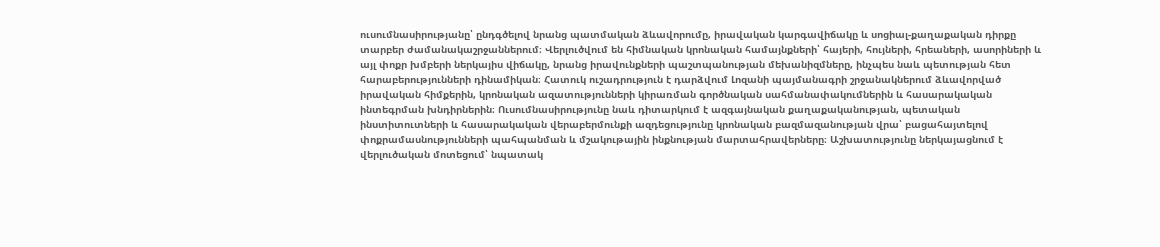ուսումնասիրությանը՝ ընդգծելով նրանց պատմական ձևավորումը, իրավական կարգավիճակը և սոցիալ-քաղաքական դիրքը տարբեր ժամանակաշրջաններում։ Վերլուծվում են հիմնական կրոնական համայնքների՝ հայերի, հույների, հրեաների, ասորիների և այլ փոքր խմբերի ներկայիս վիճակը, նրանց իրավունքների պաշտպանության մեխանիզմները, ինչպես նաև պետության հետ հարաբերությունների դինամիկան։ Հատուկ ուշադրություն է դարձվում Լոզանի պայմանագրի շրջանակներում ձևավորված իրավական հիմքերին, կրոնական ազատությունների կիրառման գործնական սահմանափակումներին և հասարակական ինտեգրման խնդիրներին։ Ուսումնասիրությունը նաև դիտարկում է ազգայնական քաղաքականության, պետական ինստիտուտների և հասարակական վերաբերմունքի ազդեցությունը կրոնական բազմազանության վրա՝ բացահայտելով փոքրամասնությունների պահպանման և մշակութային ինքնության մարտահրավերները։ Աշխատությունը ներկայացնում է վերլուծական մոտեցում՝ նպատակ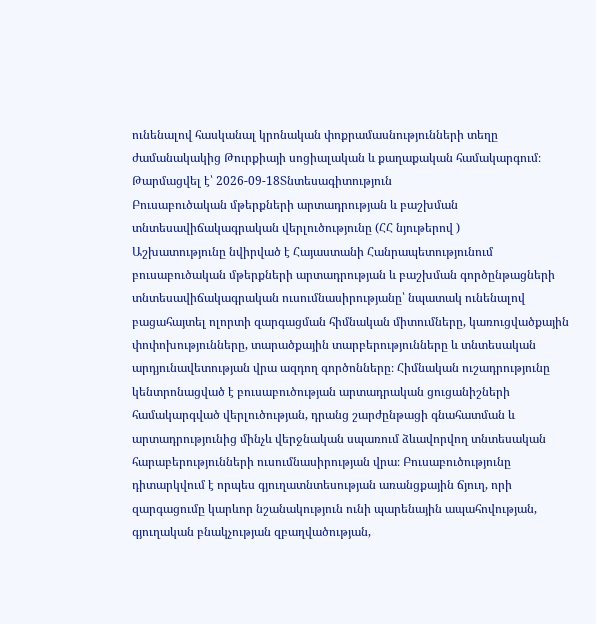ունենալով հասկանալ կրոնական փոքրամասնությունների տեղը ժամանակակից Թուրքիայի սոցիալական և քաղաքական համակարգում։
Թարմացվել է՝ 2026-09-18Տնտեսագիտություն
Բուսաբուծական մթերքների արտադրության և բաշխման տնտեսավիճակագրական վերլուծությունը (ՀՀ նյութերով )
Աշխատությունը նվիրված է Հայաստանի Հանրապետությունում բուսաբուծական մթերքների արտադրության և բաշխման գործընթացների տնտեսավիճակագրական ուսումնասիրությանը՝ նպատակ ունենալով բացահայտել ոլորտի զարգացման հիմնական միտումները, կառուցվածքային փոփոխությունները, տարածքային տարբերությունները և տնտեսական արդյունավետության վրա ազդող գործոնները։ Հիմնական ուշադրությունը կենտրոնացված է բուսաբուծության արտադրական ցուցանիշների համակարգված վերլուծության, դրանց շարժընթացի գնահատման և արտադրությունից մինչև վերջնական սպառում ձևավորվող տնտեսական հարաբերությունների ուսումնասիրության վրա։ Բուսաբուծությունը դիտարկվում է որպես գյուղատնտեսության առանցքային ճյուղ, որի զարգացումը կարևոր նշանակություն ունի պարենային ապահովության, գյուղական բնակչության զբաղվածության,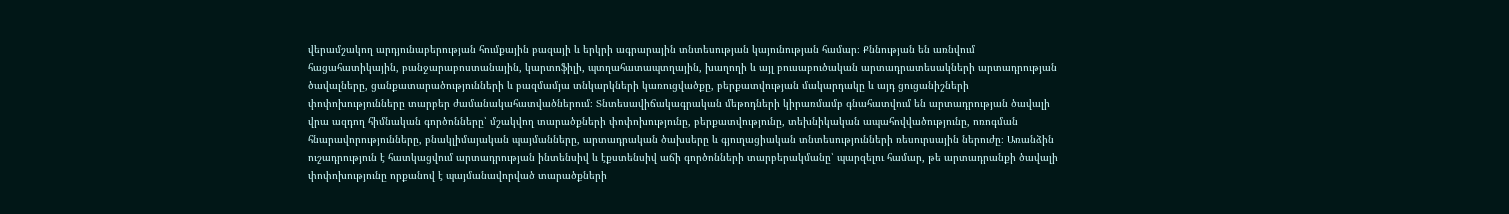վերամշակող արդյունաբերության հումքային բազայի և երկրի ագրարային տնտեսության կայունության համար։ Քննության են առնվում հացահատիկային, բանջարաբոստանային, կարտոֆիլի, պտղահատապտղային, խաղողի և այլ բուսաբուծական արտադրատեսակների արտադրության ծավալները, ցանքատարածությունների և բազմամյա տնկարկների կառուցվածքը, բերքատվության մակարդակը և այդ ցուցանիշների փոփոխությունները տարբեր ժամանակահատվածներում։ Տնտեսավիճակագրական մեթոդների կիրառմամբ գնահատվում են արտադրության ծավալի վրա ազդող հիմնական գործոնները՝ մշակվող տարածքների փոփոխությունը, բերքատվությունը, տեխնիկական ապահովվածությունը, ոռոգման հնարավորությունները, բնակլիմայական պայմանները, արտադրական ծախսերը և գյուղացիական տնտեսությունների ռեսուրսային ներուժը։ Առանձին ուշադրություն է հատկացվում արտադրության ինտենսիվ և էքստենսիվ աճի գործոնների տարբերակմանը՝ պարզելու համար, թե արտադրանքի ծավալի փոփոխությունը որքանով է պայմանավորված տարածքների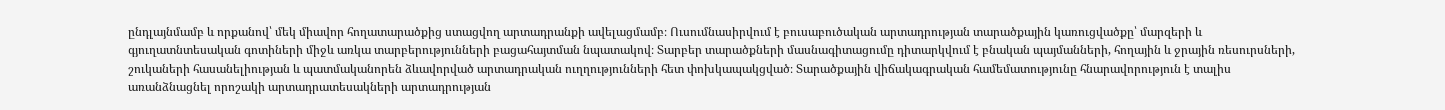ընդլայնմամբ և որքանով՝ մեկ միավոր հողատարածքից ստացվող արտադրանքի ավելացմամբ։ Ուսումնասիրվում է բուսաբուծական արտադրության տարածքային կառուցվածքը՝ մարզերի և գյուղատնտեսական գոտիների միջև առկա տարբերությունների բացահայտման նպատակով։ Տարբեր տարածքների մասնագիտացումը դիտարկվում է բնական պայմանների, հողային և ջրային ռեսուրսների, շուկաների հասանելիության և պատմականորեն ձևավորված արտադրական ուղղությունների հետ փոխկապակցված։ Տարածքային վիճակագրական համեմատությունը հնարավորություն է տալիս առանձնացնել որոշակի արտադրատեսակների արտադրության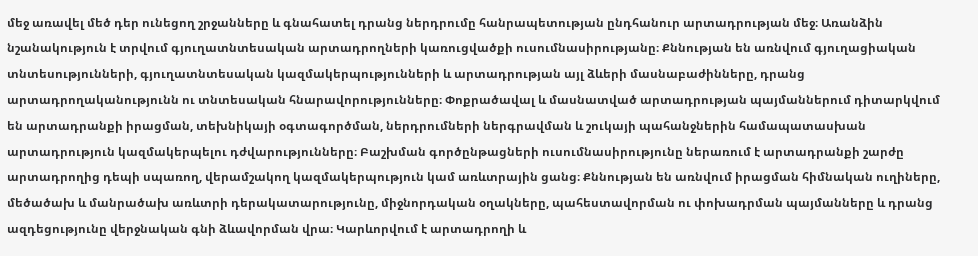մեջ առավել մեծ դեր ունեցող շրջանները և գնահատել դրանց ներդրումը հանրապետության ընդհանուր արտադրության մեջ։ Առանձին նշանակություն է տրվում գյուղատնտեսական արտադրողների կառուցվածքի ուսումնասիրությանը։ Քննության են առնվում գյուղացիական տնտեսությունների, գյուղատնտեսական կազմակերպությունների և արտադրության այլ ձևերի մասնաբաժինները, դրանց արտադրողականությունն ու տնտեսական հնարավորությունները։ Փոքրածավալ և մասնատված արտադրության պայմաններում դիտարկվում են արտադրանքի իրացման, տեխնիկայի օգտագործման, ներդրումների ներգրավման և շուկայի պահանջներին համապատասխան արտադրություն կազմակերպելու դժվարությունները։ Բաշխման գործընթացների ուսումնասիրությունը ներառում է արտադրանքի շարժը արտադրողից դեպի սպառող, վերամշակող կազմակերպություն կամ առևտրային ցանց։ Քննության են առնվում իրացման հիմնական ուղիները, մեծածախ և մանրածախ առևտրի դերակատարությունը, միջնորդական օղակները, պահեստավորման ու փոխադրման պայմանները և դրանց ազդեցությունը վերջնական գնի ձևավորման վրա։ Կարևորվում է արտադրողի և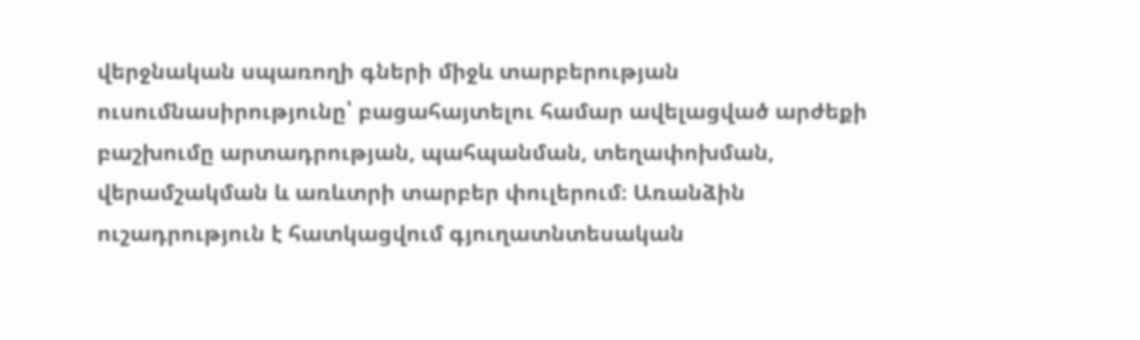վերջնական սպառողի գների միջև տարբերության ուսումնասիրությունը՝ բացահայտելու համար ավելացված արժեքի բաշխումը արտադրության, պահպանման, տեղափոխման, վերամշակման և առևտրի տարբեր փուլերում։ Առանձին ուշադրություն է հատկացվում գյուղատնտեսական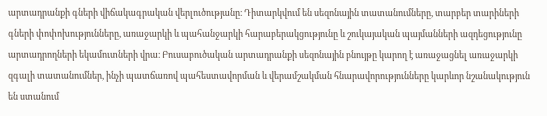արտադրանքի գների վիճակագրական վերլուծությանը։ Դիտարկվում են սեզոնային տատանումները, տարբեր տարիների գների փոփոխությունները, առաջարկի և պահանջարկի հարաբերակցությունը և շուկայական պայմանների ազդեցությունը արտադրողների եկամուտների վրա։ Բուսաբուծական արտադրանքի սեզոնային բնույթը կարող է առաջացնել առաջարկի զգալի տատանումներ, ինչի պատճառով պահեստավորման և վերամշակման հնարավորությունները կարևոր նշանակություն են ստանում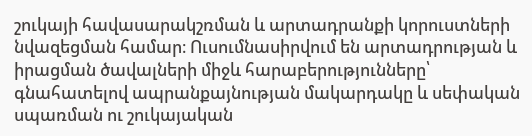շուկայի հավասարակշռման և արտադրանքի կորուստների նվազեցման համար։ Ուսումնասիրվում են արտադրության և իրացման ծավալների միջև հարաբերությունները՝ գնահատելով ապրանքայնության մակարդակը և սեփական սպառման ու շուկայական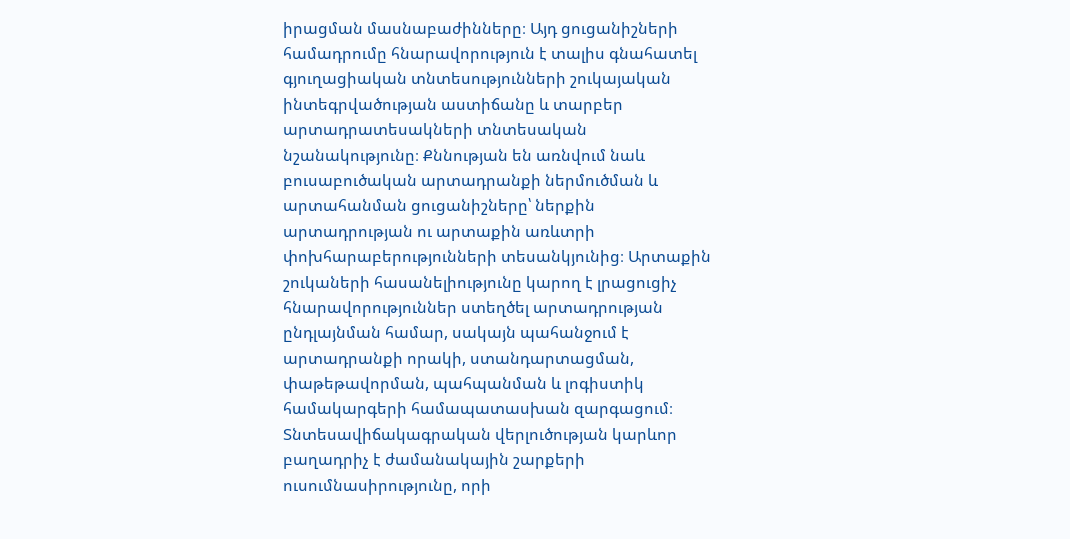իրացման մասնաբաժինները։ Այդ ցուցանիշների համադրումը հնարավորություն է տալիս գնահատել գյուղացիական տնտեսությունների շուկայական ինտեգրվածության աստիճանը և տարբեր արտադրատեսակների տնտեսական նշանակությունը։ Քննության են առնվում նաև բուսաբուծական արտադրանքի ներմուծման և արտահանման ցուցանիշները՝ ներքին արտադրության ու արտաքին առևտրի փոխհարաբերությունների տեսանկյունից։ Արտաքին շուկաների հասանելիությունը կարող է լրացուցիչ հնարավորություններ ստեղծել արտադրության ընդլայնման համար, սակայն պահանջում է արտադրանքի որակի, ստանդարտացման, փաթեթավորման, պահպանման և լոգիստիկ համակարգերի համապատասխան զարգացում։ Տնտեսավիճակագրական վերլուծության կարևոր բաղադրիչ է ժամանակային շարքերի ուսումնասիրությունը, որի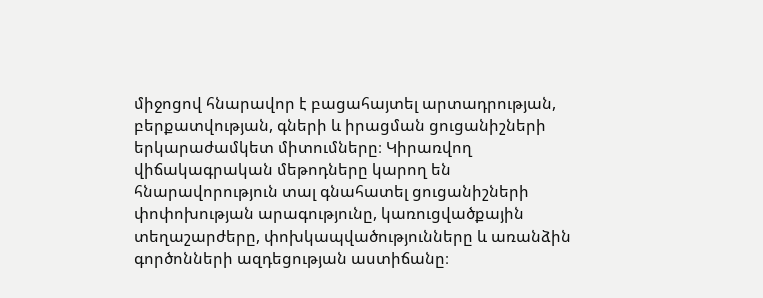միջոցով հնարավոր է բացահայտել արտադրության, բերքատվության, գների և իրացման ցուցանիշների երկարաժամկետ միտումները։ Կիրառվող վիճակագրական մեթոդները կարող են հնարավորություն տալ գնահատել ցուցանիշների փոփոխության արագությունը, կառուցվածքային տեղաշարժերը, փոխկապվածությունները և առանձին գործոնների ազդեցության աստիճանը։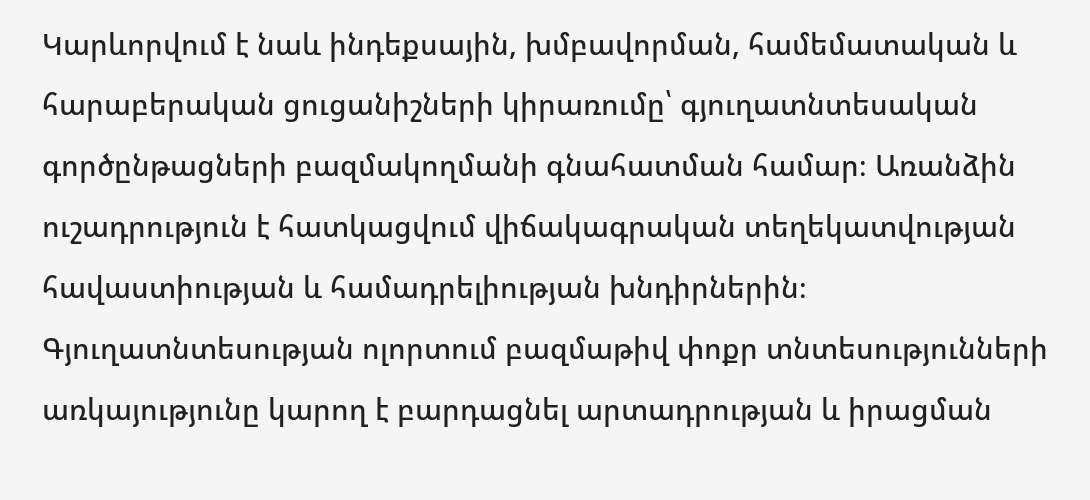Կարևորվում է նաև ինդեքսային, խմբավորման, համեմատական և հարաբերական ցուցանիշների կիրառումը՝ գյուղատնտեսական գործընթացների բազմակողմանի գնահատման համար։ Առանձին ուշադրություն է հատկացվում վիճակագրական տեղեկատվության հավաստիության և համադրելիության խնդիրներին։ Գյուղատնտեսության ոլորտում բազմաթիվ փոքր տնտեսությունների առկայությունը կարող է բարդացնել արտադրության և իրացման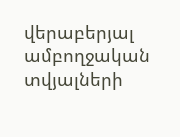վերաբերյալ ամբողջական տվյալների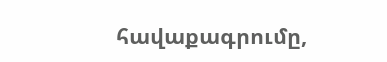հավաքագրումը,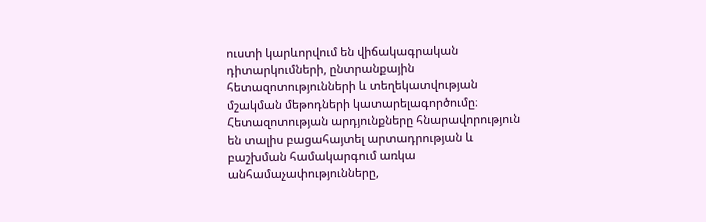ուստի կարևորվում են վիճակագրական դիտարկումների, ընտրանքային հետազոտությունների և տեղեկատվության մշակման մեթոդների կատարելագործումը։ Հետազոտության արդյունքները հնարավորություն են տալիս բացահայտել արտադրության և բաշխման համակարգում առկա անհամաչափությունները,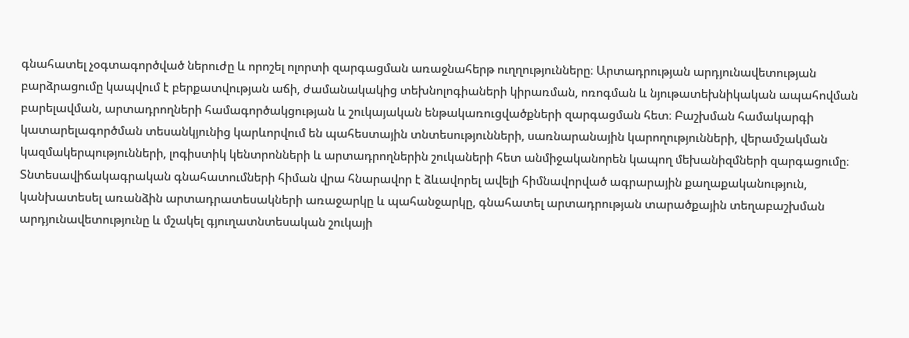գնահատել չօգտագործված ներուժը և որոշել ոլորտի զարգացման առաջնահերթ ուղղությունները։ Արտադրության արդյունավետության բարձրացումը կապվում է բերքատվության աճի, ժամանակակից տեխնոլոգիաների կիրառման, ոռոգման և նյութատեխնիկական ապահովման բարելավման, արտադրողների համագործակցության և շուկայական ենթակառուցվածքների զարգացման հետ։ Բաշխման համակարգի կատարելագործման տեսանկյունից կարևորվում են պահեստային տնտեսությունների, սառնարանային կարողությունների, վերամշակման կազմակերպությունների, լոգիստիկ կենտրոնների և արտադրողներին շուկաների հետ անմիջականորեն կապող մեխանիզմների զարգացումը։ Տնտեսավիճակագրական գնահատումների հիման վրա հնարավոր է ձևավորել ավելի հիմնավորված ագրարային քաղաքականություն, կանխատեսել առանձին արտադրատեսակների առաջարկը և պահանջարկը, գնահատել արտադրության տարածքային տեղաբաշխման արդյունավետությունը և մշակել գյուղատնտեսական շուկայի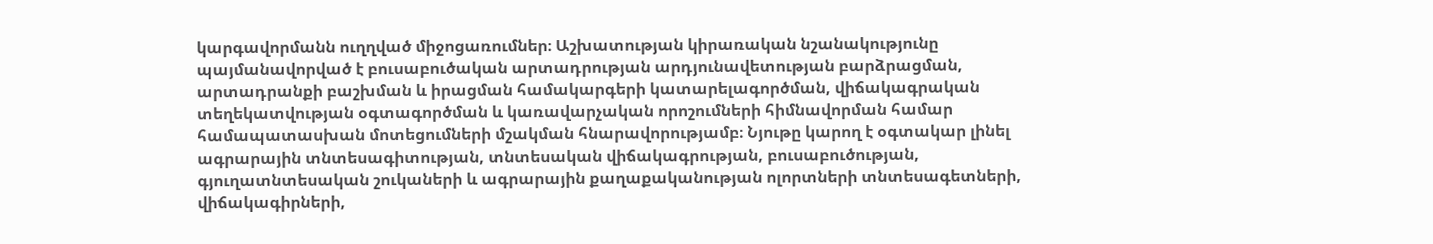կարգավորմանն ուղղված միջոցառումներ։ Աշխատության կիրառական նշանակությունը պայմանավորված է բուսաբուծական արտադրության արդյունավետության բարձրացման, արտադրանքի բաշխման և իրացման համակարգերի կատարելագործման, վիճակագրական տեղեկատվության օգտագործման և կառավարչական որոշումների հիմնավորման համար համապատասխան մոտեցումների մշակման հնարավորությամբ։ Նյութը կարող է օգտակար լինել ագրարային տնտեսագիտության, տնտեսական վիճակագրության, բուսաբուծության, գյուղատնտեսական շուկաների և ագրարային քաղաքականության ոլորտների տնտեսագետների, վիճակագիրների,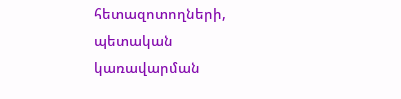հետազոտողների, պետական կառավարման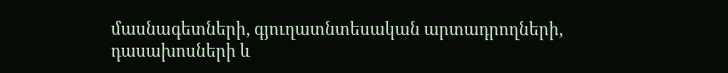մասնագետների, գյուղատնտեսական արտադրողների, դասախոսների և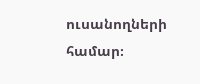ուսանողների համար։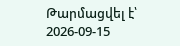Թարմացվել է՝ 2026-09-15